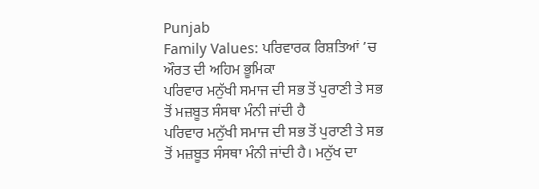Punjab
Family Values: ਪਰਿਵਾਰਕ ਰਿਸ਼ਤਿਆਂ ’ਚ ਔਰਤ ਦੀ ਅਹਿਮ ਭੂਮਿਕਾ
ਪਰਿਵਾਰ ਮਨੁੱਖੀ ਸਮਾਜ ਦੀ ਸਭ ਤੋਂ ਪੁਰਾਣੀ ਤੇ ਸਭ ਤੋਂ ਮਜ਼ਬੂਤ ਸੰਸਥਾ ਮੰਨੀ ਜਾਂਦੀ ਹੈ
ਪਰਿਵਾਰ ਮਨੁੱਖੀ ਸਮਾਜ ਦੀ ਸਭ ਤੋਂ ਪੁਰਾਣੀ ਤੇ ਸਭ ਤੋਂ ਮਜ਼ਬੂਤ ਸੰਸਥਾ ਮੰਨੀ ਜਾਂਦੀ ਹੈ। ਮਨੁੱਖ ਦਾ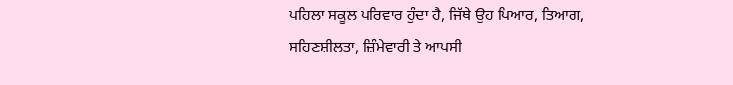ਪਹਿਲਾ ਸਕੂਲ ਪਰਿਵਾਰ ਹੁੰਦਾ ਹੈ, ਜਿੱਥੇ ਉਹ ਪਿਆਰ, ਤਿਆਗ, ਸਹਿਣਸ਼ੀਲਤਾ, ਜ਼ਿੰਮੇਵਾਰੀ ਤੇ ਆਪਸੀ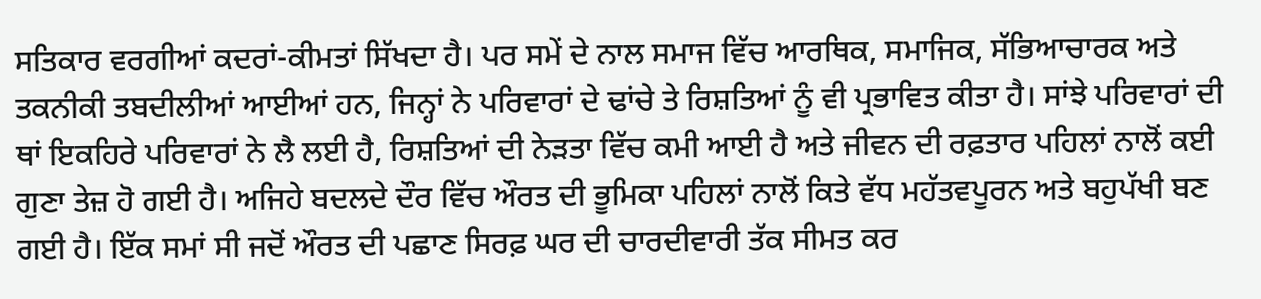ਸਤਿਕਾਰ ਵਰਗੀਆਂ ਕਦਰਾਂ-ਕੀਮਤਾਂ ਸਿੱਖਦਾ ਹੈ। ਪਰ ਸਮੇਂ ਦੇ ਨਾਲ ਸਮਾਜ ਵਿੱਚ ਆਰਥਿਕ, ਸਮਾਜਿਕ, ਸੱਭਿਆਚਾਰਕ ਅਤੇ ਤਕਨੀਕੀ ਤਬਦੀਲੀਆਂ ਆਈਆਂ ਹਨ, ਜਿਨ੍ਹਾਂ ਨੇ ਪਰਿਵਾਰਾਂ ਦੇ ਢਾਂਚੇ ਤੇ ਰਿਸ਼ਤਿਆਂ ਨੂੰ ਵੀ ਪ੍ਰਭਾਵਿਤ ਕੀਤਾ ਹੈ। ਸਾਂਝੇ ਪਰਿਵਾਰਾਂ ਦੀ ਥਾਂ ਇਕਹਿਰੇ ਪਰਿਵਾਰਾਂ ਨੇ ਲੈ ਲਈ ਹੈ, ਰਿਸ਼ਤਿਆਂ ਦੀ ਨੇੜਤਾ ਵਿੱਚ ਕਮੀ ਆਈ ਹੈ ਅਤੇ ਜੀਵਨ ਦੀ ਰਫ਼ਤਾਰ ਪਹਿਲਾਂ ਨਾਲੋਂ ਕਈ ਗੁਣਾ ਤੇਜ਼ ਹੋ ਗਈ ਹੈ। ਅਜਿਹੇ ਬਦਲਦੇ ਦੌਰ ਵਿੱਚ ਔਰਤ ਦੀ ਭੂਮਿਕਾ ਪਹਿਲਾਂ ਨਾਲੋਂ ਕਿਤੇ ਵੱਧ ਮਹੱਤਵਪੂਰਨ ਅਤੇ ਬਹੁਪੱਖੀ ਬਣ ਗਈ ਹੈ। ਇੱਕ ਸਮਾਂ ਸੀ ਜਦੋਂ ਔਰਤ ਦੀ ਪਛਾਣ ਸਿਰਫ਼ ਘਰ ਦੀ ਚਾਰਦੀਵਾਰੀ ਤੱਕ ਸੀਮਤ ਕਰ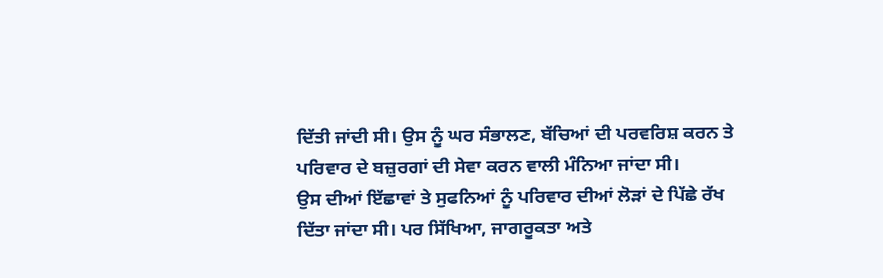ਦਿੱਤੀ ਜਾਂਦੀ ਸੀ। ਉਸ ਨੂੰ ਘਰ ਸੰਭਾਲਣ, ਬੱਚਿਆਂ ਦੀ ਪਰਵਰਿਸ਼ ਕਰਨ ਤੇ ਪਰਿਵਾਰ ਦੇ ਬਜ਼ੁਰਗਾਂ ਦੀ ਸੇਵਾ ਕਰਨ ਵਾਲੀ ਮੰਨਿਆ ਜਾਂਦਾ ਸੀ।
ਉਸ ਦੀਆਂ ਇੱਛਾਵਾਂ ਤੇ ਸੁਫਨਿਆਂ ਨੂੰ ਪਰਿਵਾਰ ਦੀਆਂ ਲੋੜਾਂ ਦੇ ਪਿੱਛੇ ਰੱਖ ਦਿੱਤਾ ਜਾਂਦਾ ਸੀ। ਪਰ ਸਿੱਖਿਆ, ਜਾਗਰੂਕਤਾ ਅਤੇ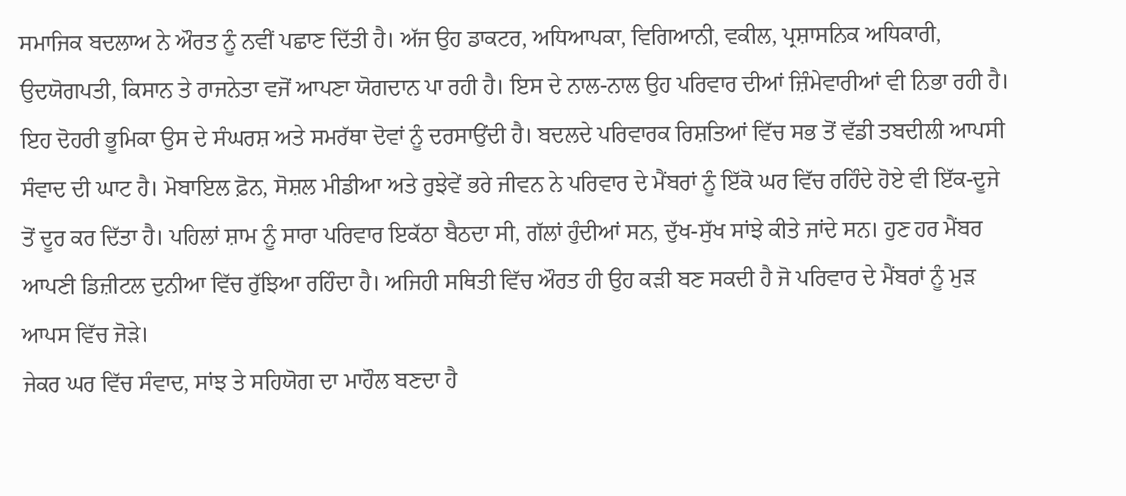ਸਮਾਜਿਕ ਬਦਲਾਅ ਨੇ ਔਰਤ ਨੂੰ ਨਵੀਂ ਪਛਾਣ ਦਿੱਤੀ ਹੈ। ਅੱਜ ਉਹ ਡਾਕਟਰ, ਅਧਿਆਪਕਾ, ਵਿਗਿਆਨੀ, ਵਕੀਲ, ਪ੍ਰਸ਼ਾਸਨਿਕ ਅਧਿਕਾਰੀ, ਉਦਯੋਗਪਤੀ, ਕਿਸਾਨ ਤੇ ਰਾਜਨੇਤਾ ਵਜੋਂ ਆਪਣਾ ਯੋਗਦਾਨ ਪਾ ਰਹੀ ਹੈ। ਇਸ ਦੇ ਨਾਲ-ਨਾਲ ਉਹ ਪਰਿਵਾਰ ਦੀਆਂ ਜ਼ਿੰਮੇਵਾਰੀਆਂ ਵੀ ਨਿਭਾ ਰਹੀ ਹੈ। ਇਹ ਦੋਹਰੀ ਭੂਮਿਕਾ ਉਸ ਦੇ ਸੰਘਰਸ਼ ਅਤੇ ਸਮਰੱਥਾ ਦੋਵਾਂ ਨੂੰ ਦਰਸਾਉਂਦੀ ਹੈ। ਬਦਲਦੇ ਪਰਿਵਾਰਕ ਰਿਸ਼ਤਿਆਂ ਵਿੱਚ ਸਭ ਤੋਂ ਵੱਡੀ ਤਬਦੀਲੀ ਆਪਸੀ ਸੰਵਾਦ ਦੀ ਘਾਟ ਹੈ। ਮੋਬਾਇਲ ਫ਼ੋਨ, ਸੋਸ਼ਲ ਮੀਡੀਆ ਅਤੇ ਰੁਝੇਵੇਂ ਭਰੇ ਜੀਵਨ ਨੇ ਪਰਿਵਾਰ ਦੇ ਮੈਂਬਰਾਂ ਨੂੰ ਇੱਕੋ ਘਰ ਵਿੱਚ ਰਹਿੰਦੇ ਹੋਏ ਵੀ ਇੱਕ-ਦੂਜੇ ਤੋਂ ਦੂਰ ਕਰ ਦਿੱਤਾ ਹੈ। ਪਹਿਲਾਂ ਸ਼ਾਮ ਨੂੰ ਸਾਰਾ ਪਰਿਵਾਰ ਇਕੱਠਾ ਬੈਠਦਾ ਸੀ, ਗੱਲਾਂ ਹੁੰਦੀਆਂ ਸਨ, ਦੁੱਖ-ਸੁੱਖ ਸਾਂਝੇ ਕੀਤੇ ਜਾਂਦੇ ਸਨ। ਹੁਣ ਹਰ ਮੈਂਬਰ ਆਪਣੀ ਡਿਜ਼ੀਟਲ ਦੁਨੀਆ ਵਿੱਚ ਰੁੱਝਿਆ ਰਹਿੰਦਾ ਹੈ। ਅਜਿਹੀ ਸਥਿਤੀ ਵਿੱਚ ਔਰਤ ਹੀ ਉਹ ਕੜੀ ਬਣ ਸਕਦੀ ਹੈ ਜੋ ਪਰਿਵਾਰ ਦੇ ਮੈਂਬਰਾਂ ਨੂੰ ਮੁੜ ਆਪਸ ਵਿੱਚ ਜੋੜੇ।
ਜੇਕਰ ਘਰ ਵਿੱਚ ਸੰਵਾਦ, ਸਾਂਝ ਤੇ ਸਹਿਯੋਗ ਦਾ ਮਾਹੌਲ ਬਣਦਾ ਹੈ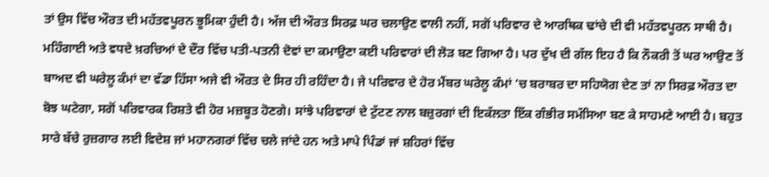ਤਾਂ ਉਸ ਵਿੱਚ ਔਰਤ ਦੀ ਮਹੱਤਵਪੂਰਨ ਭੂਮਿਕਾ ਹੁੰਦੀ ਹੈ। ਅੱਜ ਦੀ ਔਰਤ ਸਿਰਫ਼ ਘਰ ਚਲਾਉਣ ਵਾਲੀ ਨਹੀਂ, ਸਗੋਂ ਪਰਿਵਾਰ ਦੇ ਆਰਥਿਕ ਢਾਂਚੇ ਦੀ ਵੀ ਮਹੱਤਵਪੂਰਨ ਸਾਥੀ ਹੈ। ਮਹਿੰਗਾਈ ਅਤੇ ਵਧਦੇ ਖ਼ਰਚਿਆਂ ਦੇ ਦੌਰ ਵਿੱਚ ਪਤੀ-ਪਤਨੀ ਦੋਵਾਂ ਦਾ ਕਮਾਉਣਾ ਕਈ ਪਰਿਵਾਰਾਂ ਦੀ ਲੋੜ ਬਣ ਗਿਆ ਹੈ। ਪਰ ਦੁੱਖ ਦੀ ਗੱਲ ਇਹ ਹੈ ਕਿ ਨੌਕਰੀ ਤੋਂ ਘਰ ਆਉਣ ਤੋਂ ਬਾਅਦ ਵੀ ਘਰੇਲੂ ਕੰਮਾਂ ਦਾ ਵੱਡਾ ਹਿੱਸਾ ਅਜੇ ਵੀ ਔਰਤ ਦੇ ਸਿਰ ਹੀ ਰਹਿੰਦਾ ਹੈ। ਜੇ ਪਰਿਵਾਰ ਦੇ ਹੋਰ ਮੈਂਬਰ ਘਰੇਲੂ ਕੰਮਾਂ ’ਚ ਬਰਾਬਰ ਦਾ ਸਹਿਯੋਗ ਦੇਣ ਤਾਂ ਨਾ ਸਿਰਫ਼ ਔਰਤ ਦਾ ਬੋਝ ਘਟੇਗਾ, ਸਗੋਂ ਪਰਿਵਾਰਕ ਰਿਸ਼ਤੇ ਵੀ ਹੋਰ ਮਜ਼ਬੂਤ ਹੋਣਗੇ। ਸਾਂਝੇ ਪਰਿਵਾਰਾਂ ਦੇ ਟੁੱਟਣ ਨਾਲ ਬਜ਼ੁਰਗਾਂ ਦੀ ਇਕੱਲਤਾ ਇੱਕ ਗੰਭੀਰ ਸਮੱਸਿਆ ਬਣ ਕੇ ਸਾਹਮਣੇ ਆਈ ਹੈ। ਬਹੁਤ ਸਾਰੇ ਬੱਚੇ ਰੁਜ਼ਗਾਰ ਲਈ ਵਿਦੇਸ਼ ਜਾਂ ਮਹਾਨਗਰਾਂ ਵਿੱਚ ਚਲੇ ਜਾਂਦੇ ਹਨ ਅਤੇ ਮਾਪੇ ਪਿੰਡਾਂ ਜਾਂ ਸ਼ਹਿਰਾਂ ਵਿੱਚ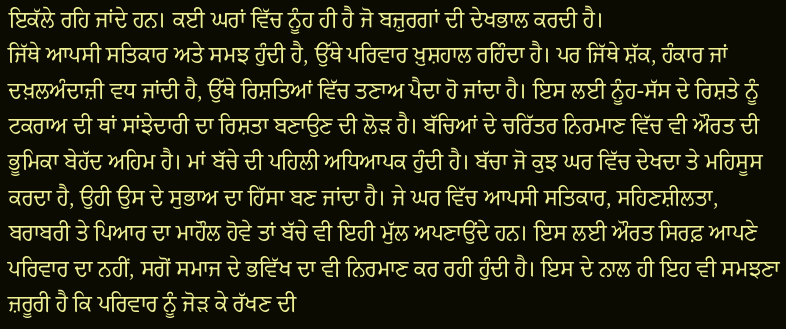ਇਕੱਲੇ ਰਹਿ ਜਾਂਦੇ ਹਨ। ਕਈ ਘਰਾਂ ਵਿੱਚ ਨੂੰਹ ਹੀ ਹੈ ਜੋ ਬਜ਼ੁਰਗਾਂ ਦੀ ਦੇਖਭਾਲ ਕਰਦੀ ਹੈ।
ਜਿੱਥੇ ਆਪਸੀ ਸਤਿਕਾਰ ਅਤੇ ਸਮਝ ਹੁੰਦੀ ਹੈ, ਉੱਥੇ ਪਰਿਵਾਰ ਖ਼ੁਸ਼ਹਾਲ ਰਹਿੰਦਾ ਹੈ। ਪਰ ਜਿੱਥੇ ਸ਼ੱਕ, ਹੰਕਾਰ ਜਾਂ ਦਖ਼ਲਅੰਦਾਜ਼ੀ ਵਧ ਜਾਂਦੀ ਹੈ, ਉੱਥੇ ਰਿਸ਼ਤਿਆਂ ਵਿੱਚ ਤਣਾਅ ਪੈਦਾ ਹੋ ਜਾਂਦਾ ਹੈ। ਇਸ ਲਈ ਨੂੰਹ-ਸੱਸ ਦੇ ਰਿਸ਼ਤੇ ਨੂੰ ਟਕਰਾਅ ਦੀ ਥਾਂ ਸਾਂਝੇਦਾਰੀ ਦਾ ਰਿਸ਼ਤਾ ਬਣਾਉਣ ਦੀ ਲੋੜ ਹੈ। ਬੱਚਿਆਂ ਦੇ ਚਰਿੱਤਰ ਨਿਰਮਾਣ ਵਿੱਚ ਵੀ ਔਰਤ ਦੀ ਭੂਮਿਕਾ ਬੇਹੱਦ ਅਹਿਮ ਹੈ। ਮਾਂ ਬੱਚੇ ਦੀ ਪਹਿਲੀ ਅਧਿਆਪਕ ਹੁੰਦੀ ਹੈ। ਬੱਚਾ ਜੋ ਕੁਝ ਘਰ ਵਿੱਚ ਦੇਖਦਾ ਤੇ ਮਹਿਸੂਸ ਕਰਦਾ ਹੈ, ਉਹੀ ਉਸ ਦੇ ਸੁਭਾਅ ਦਾ ਹਿੱਸਾ ਬਣ ਜਾਂਦਾ ਹੈ। ਜੇ ਘਰ ਵਿੱਚ ਆਪਸੀ ਸਤਿਕਾਰ, ਸਹਿਣਸ਼ੀਲਤਾ, ਬਰਾਬਰੀ ਤੇ ਪਿਆਰ ਦਾ ਮਾਹੌਲ ਹੋਵੇ ਤਾਂ ਬੱਚੇ ਵੀ ਇਹੀ ਮੁੱਲ ਅਪਣਾਉਂਦੇ ਹਨ। ਇਸ ਲਈ ਔਰਤ ਸਿਰਫ਼ ਆਪਣੇ ਪਰਿਵਾਰ ਦਾ ਨਹੀਂ, ਸਗੋਂ ਸਮਾਜ ਦੇ ਭਵਿੱਖ ਦਾ ਵੀ ਨਿਰਮਾਣ ਕਰ ਰਹੀ ਹੁੰਦੀ ਹੈ। ਇਸ ਦੇ ਨਾਲ ਹੀ ਇਹ ਵੀ ਸਮਝਣਾ ਜ਼ਰੂਰੀ ਹੈ ਕਿ ਪਰਿਵਾਰ ਨੂੰ ਜੋੜ ਕੇ ਰੱਖਣ ਦੀ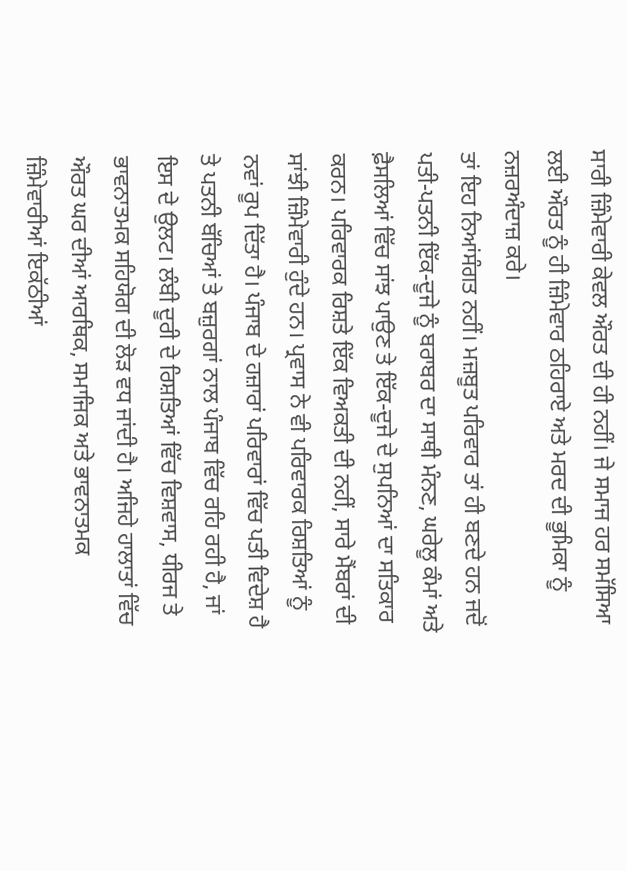ਸਾਰੀ ਜ਼ਿੰਮੇਵਾਰੀ ਕੇਵਲ ਔਰਤ ਦੀ ਹੀ ਨਹੀਂ। ਜੇ ਸਮਾਜ ਹਰ ਸਮੱਸਿਆ ਲਈ ਔਰਤ ਨੂੰ ਹੀ ਜ਼ਿੰਮੇਵਾਰ ਠਹਿਰਾਏ ਅਤੇ ਮਰਦ ਦੀ ਭੂਮਿਕਾ ਨੂੰ ਨਜ਼ਰਅੰਦਾਜ਼ ਕਰੇ।
ਤਾਂ ਇਹ ਨਿਆਂਸੰਗਤ ਨਹੀਂ। ਮਜ਼ਬੂਤ ਪਰਿਵਾਰ ਤਾਂ ਹੀ ਬਣਦੇ ਹਨ ਜਦੋਂ ਪਤੀ-ਪਤਨੀ ਇੱਕ-ਦੂਜੇ ਨੂੰ ਬਰਾਬਰ ਦਾ ਸਾਥੀ ਮੰਨਣ, ਘਰੇਲੂ ਕੰਮਾਂ ਅਤੇ ਫ਼ੈਸਲਿਆਂ ਵਿੱਚ ਸਾਂਝ ਪਾਉਣ ਤੇ ਇੱਕ-ਦੂਜੇ ਦੇ ਸੁਪਨਿਆਂ ਦਾ ਸਤਿਕਾਰ ਕਰਨ। ਪਰਿਵਾਰਕ ਰਿਸ਼ਤੇ ਇੱਕ ਵਿਅਕਤੀ ਦੀ ਨਹੀਂ, ਸਾਰੇ ਮੈਂਬਰਾਂ ਦੀ ਸਾਂਝੀ ਜ਼ਿੰਮੇਵਾਰੀ ਹੁੰਦੇ ਹਨ। ਪ੍ਰਵਾਸ ਨੇ ਵੀ ਪਰਿਵਾਰਕ ਰਿਸ਼ਤਿਆਂ ਨੂੰ ਨਵਾਂ ਰੂਪ ਦਿੱਤਾ ਹੈ। ਪੰਜਾਬ ਦੇ ਹਜ਼ਾਰਾਂ ਪਰਿਵਾਰਾਂ ਵਿੱਚ ਪਤੀ ਵਿਦੇਸ਼ ਹੈ ਤੇ ਪਤਨੀ ਬੱਚਿਆਂ ਤੇ ਬਜ਼ੁਰਗਾਂ ਨਾਲ ਪੰਜਾਬ ਵਿੱਚ ਰਹਿ ਰਹੀ ਹੈ, ਜਾਂ ਇਸ ਦੇ ਉਲਟ। ਲੰਬੀ ਦੂਰੀ ਦੇ ਰਿਸ਼ਤਿਆਂ ਵਿੱਚ ਵਿਸ਼ਵਾਸ, ਧੀਰਜ ਤੇ ਭਾਵਨਾਤਮਕ ਸਹਿਯੋਗ ਦੀ ਲੋੜ ਵਧ ਜਾਂਦੀ ਹੈ। ਅਜਿਹੇ ਹਾਲਾਤਾਂ ਵਿੱਚ ਔਰਤ ਘਰ ਦੀਆਂ ਆਰਥਿਕ, ਸਮਾਜਿਕ ਅਤੇ ਭਾਵਨਾਤਮਕ ਜ਼ਿੰਮੇਵਾਰੀਆਂ ਇਕੱਠੀਆਂ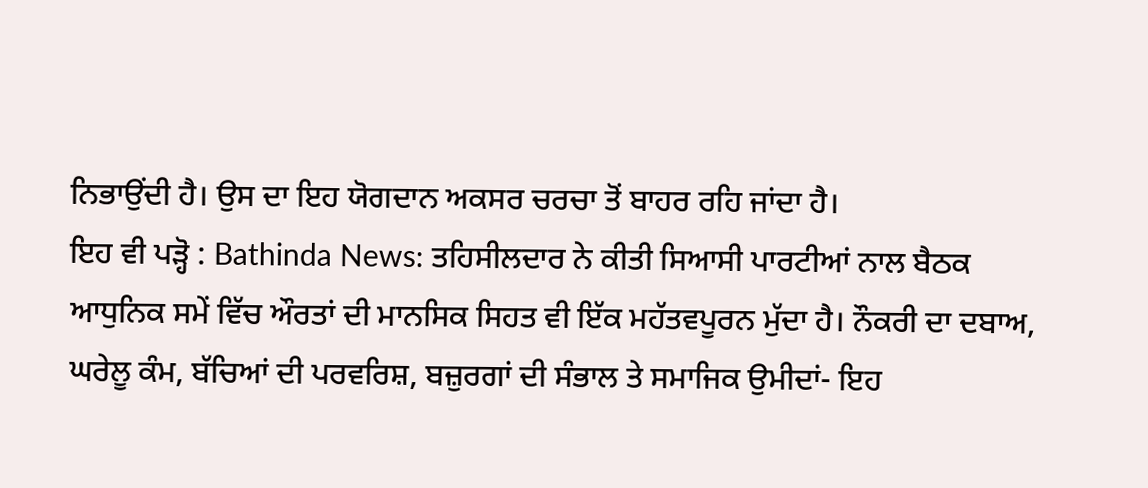ਨਿਭਾਉਂਦੀ ਹੈ। ਉਸ ਦਾ ਇਹ ਯੋਗਦਾਨ ਅਕਸਰ ਚਰਚਾ ਤੋਂ ਬਾਹਰ ਰਹਿ ਜਾਂਦਾ ਹੈ।
ਇਹ ਵੀ ਪੜ੍ਹੋ : Bathinda News: ਤਹਿਸੀਲਦਾਰ ਨੇ ਕੀਤੀ ਸਿਆਸੀ ਪਾਰਟੀਆਂ ਨਾਲ ਬੈਠਕ
ਆਧੁਨਿਕ ਸਮੇਂ ਵਿੱਚ ਔਰਤਾਂ ਦੀ ਮਾਨਸਿਕ ਸਿਹਤ ਵੀ ਇੱਕ ਮਹੱਤਵਪੂਰਨ ਮੁੱਦਾ ਹੈ। ਨੌਕਰੀ ਦਾ ਦਬਾਅ, ਘਰੇਲੂ ਕੰਮ, ਬੱਚਿਆਂ ਦੀ ਪਰਵਰਿਸ਼, ਬਜ਼ੁਰਗਾਂ ਦੀ ਸੰਭਾਲ ਤੇ ਸਮਾਜਿਕ ਉਮੀਦਾਂ- ਇਹ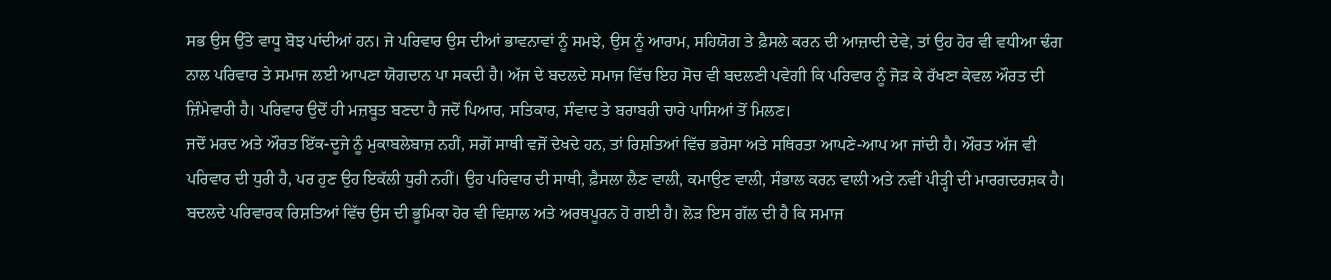ਸਭ ਉਸ ਉੱਤੇ ਵਾਧੂ ਬੋਝ ਪਾਂਦੀਆਂ ਹਨ। ਜੇ ਪਰਿਵਾਰ ਉਸ ਦੀਆਂ ਭਾਵਨਾਵਾਂ ਨੂੰ ਸਮਝੇ, ਉਸ ਨੂੰ ਆਰਾਮ, ਸਹਿਯੋਗ ਤੇ ਫ਼ੈਸਲੇ ਕਰਨ ਦੀ ਆਜ਼ਾਦੀ ਦੇਵੇ, ਤਾਂ ਉਹ ਹੋਰ ਵੀ ਵਧੀਆ ਢੰਗ ਨਾਲ ਪਰਿਵਾਰ ਤੇ ਸਮਾਜ ਲਈ ਆਪਣਾ ਯੋਗਦਾਨ ਪਾ ਸਕਦੀ ਹੈ। ਅੱਜ ਦੇ ਬਦਲਦੇ ਸਮਾਜ ਵਿੱਚ ਇਹ ਸੋਚ ਵੀ ਬਦਲਣੀ ਪਵੇਗੀ ਕਿ ਪਰਿਵਾਰ ਨੂੰ ਜੋੜ ਕੇ ਰੱਖਣਾ ਕੇਵਲ ਔਰਤ ਦੀ ਜ਼ਿੰਮੇਵਾਰੀ ਹੈ। ਪਰਿਵਾਰ ਉਦੋਂ ਹੀ ਮਜ਼ਬੂਤ ਬਣਦਾ ਹੈ ਜਦੋਂ ਪਿਆਰ, ਸਤਿਕਾਰ, ਸੰਵਾਦ ਤੇ ਬਰਾਬਰੀ ਚਾਰੇ ਪਾਸਿਆਂ ਤੋਂ ਮਿਲਣ।
ਜਦੋਂ ਮਰਦ ਅਤੇ ਔਰਤ ਇੱਕ-ਦੂਜੇ ਨੂੰ ਮੁਕਾਬਲੇਬਾਜ਼ ਨਹੀਂ, ਸਗੋਂ ਸਾਥੀ ਵਜੋਂ ਦੇਖਦੇ ਹਨ, ਤਾਂ ਰਿਸ਼ਤਿਆਂ ਵਿੱਚ ਭਰੋਸਾ ਅਤੇ ਸਥਿਰਤਾ ਆਪਣੇ-ਆਪ ਆ ਜਾਂਦੀ ਹੈ। ਔਰਤ ਅੱਜ ਵੀ ਪਰਿਵਾਰ ਦੀ ਧੁਰੀ ਹੈ, ਪਰ ਹੁਣ ਉਹ ਇਕੱਲੀ ਧੁਰੀ ਨਹੀਂ। ਉਹ ਪਰਿਵਾਰ ਦੀ ਸਾਥੀ, ਫ਼ੈਸਲਾ ਲੈਣ ਵਾਲੀ, ਕਮਾਉਣ ਵਾਲੀ, ਸੰਭਾਲ ਕਰਨ ਵਾਲੀ ਅਤੇ ਨਵੀਂ ਪੀੜ੍ਹੀ ਦੀ ਮਾਰਗਦਰਸ਼ਕ ਹੈ। ਬਦਲਦੇ ਪਰਿਵਾਰਕ ਰਿਸ਼ਤਿਆਂ ਵਿੱਚ ਉਸ ਦੀ ਭੂਮਿਕਾ ਹੋਰ ਵੀ ਵਿਸ਼ਾਲ ਅਤੇ ਅਰਥਪੂਰਨ ਹੋ ਗਈ ਹੈ। ਲੋੜ ਇਸ ਗੱਲ ਦੀ ਹੈ ਕਿ ਸਮਾਜ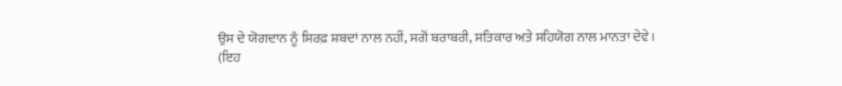ਉਸ ਦੇ ਯੋਗਦਾਨ ਨੂੰ ਸਿਰਫ਼ ਸ਼ਬਦਾਂ ਨਾਲ ਨਹੀਂ, ਸਗੋਂ ਬਰਾਬਰੀ, ਸਤਿਕਾਰ ਅਤੇ ਸਹਿਯੋਗ ਨਾਲ ਮਾਨਤਾ ਦੇਵੇ।
(ਇਹ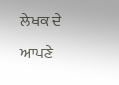ਲੇਖਕ ਦੇ ਆਪਣੇ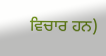ਵਿਚਾਰ ਹਨ)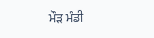ਮੌੜ ਮੰਡੀ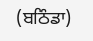(ਬਠਿੰਡਾ)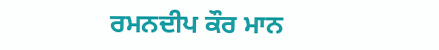ਰਮਨਦੀਪ ਕੌਰ ਮਾਨ